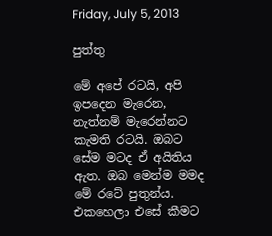Friday, July 5, 2013

පුත්තු

මේ අපේ රටයි, අපි ඉපදෙන මැරෙන, නැත්නම් මැ‍රෙන්නට කැමති රටයි. ඔබට සේම මටද ඒ අයිතිය ඇත. ඔබ මෙන්ම මමද මේ රටේ පුතුන්ය. එකහෙලා එසේ කීමට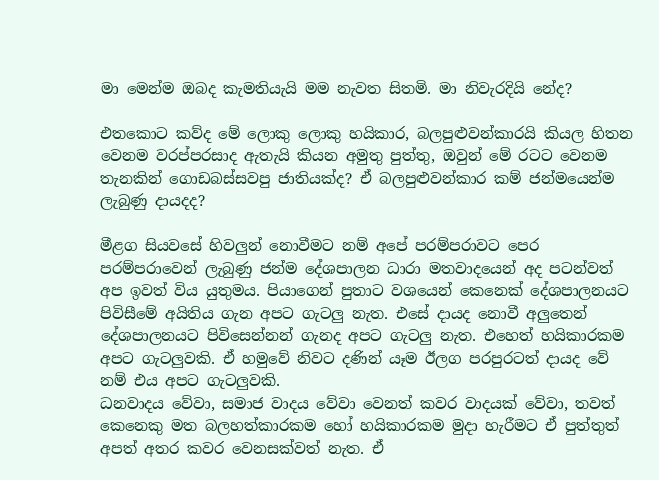මා මෙන්ම ඔබද කැමතියැයි මම නැවත සිතමි. මා නිවැරදියි නේද?

එතකොට කව්ද මේ ලොකු ලොකු හයිකාර, බලපුළුවන්කාරයි කියල හිතන වෙනම වරප්පරසාද ඇතැයි කියන අමුතු පුත්තු, ඔවුන් මේ රටට වෙනම තැනකින් ගොඩබස්සවපු ජාතියක්ද? ඒ බලපුළුවන්කාර කම් ජන්මයෙන්ම ලැබුණු දායදද?

මීළග සියවසේ හිවලුන් නොවීමට නම් අපේ පරම්පරාවට පෙර පරම්පරාවෙන් ලැබුණු ජන්ම දේශපාලන ධාරා මතවාදයෙන් අද පටන්වත් අප ඉවත් විය යුතුමය. පියාගෙන් පුතාට වශයෙන් කෙනෙක් දේශපාලනයට පිවිසීමේ අයිතිය ගැන අපට ගැටලු නැත. එසේ දායද නොවී අලුතෙන් දේශපාලනයට පිවිසෙන්නන් ගැනද අපට ගැටලු නැත. එහෙත් හයිකාරකම අපට ගැටලුවකි. ඒ හමුවේ නිවට දණින් යෑම ඊලග පරපුරටත් දායද වේ නම් එය අපට ගැටලුවකි.
ධනවාදය වේවා, සමාජ වාදය වේවා වෙනත් කවර වාදයක් වේවා, තවත් කෙනෙකු මත බලහත්කාරකම හෝ හයිකාරකම මුදා හැරීමට ඒ පුත්තුත් අපත් අතර කවර වෙනසක්වත් නැත. ඒ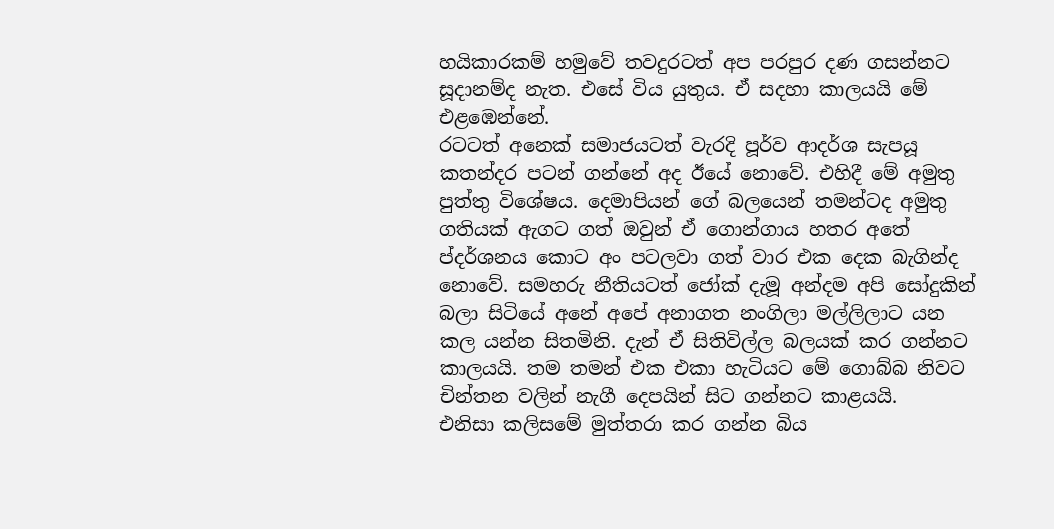හයිකාරකම් හමුවේ තවදුරටත් අප පරපුර දණ ගසන්නට සූදානම්ද නැත. එසේ විය යුතුය. ඒ සදහා කාලයයි මේ එළඹෙන්නේ.
රටටත් අනෙක් සමාජයටත් වැරදි පූර්ව ආදර්ශ සැපයූ කතන්දර පටන් ගන්නේ අද ඊයේ නොවේ. එහිදී මේ අමුතු පුත්තු විශේෂය. දෙමාපියන් ගේ බලයෙන් තමන්ටද අමුතු ගතියක් ඇගට ගත් ඔවුන් ඒ ගොන්ගාය හතර අතේ ප්දර්ශනය කොට අං පටලවා ගත් වාර එක දෙක බැගින්ද නොවේ. සමහරු නීතියටත් ජෝක් දැමූ අන්දම අපි සෝදුකින් බලා සිටියේ අනේ අපේ අනාගත නංගිලා මල්ලිලාට යන කල යන්න සිතමිනි. දැන් ඒ සිතිවිල්ල බලයක් කර ගන්නට කාලයයි. තම තමන් එක එකා හැටියට මේ ගොබ්බ නිවට චින්තන වලින් නැගී දෙපයින් සිට ගන්නට කාළයයි.
එනිසා කලිසමේ මුත්තරා කර ගන්න බිය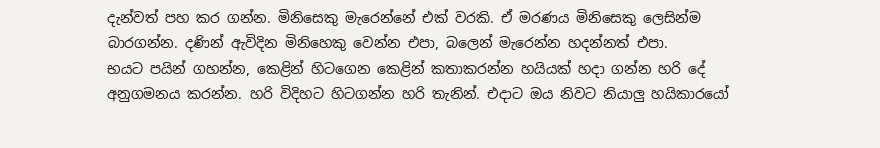දැන්වත් පහ කර ගන්න. මිනිසෙකු මැරෙන්නේ එක් වරකි. ඒ මරණය මිනිසෙකු ලෙසින්ම බාරගන්න. දණින් ඇවිදින මිනිහෙකු වෙන්න එපා, බලෙන් මැරෙන්න හදන්නත් එපා.
භයට පයින් ගහන්න, කෙළින් හිටගෙන කෙළින් කතාකරන්න හයියක් හදා ගන්න හරි දේ අනුගමනය කරන්න. හරි විදිහට හිටගන්න හරි තැනින්. එදාට ඔය නිවට නියාලු හයිකාරයෝ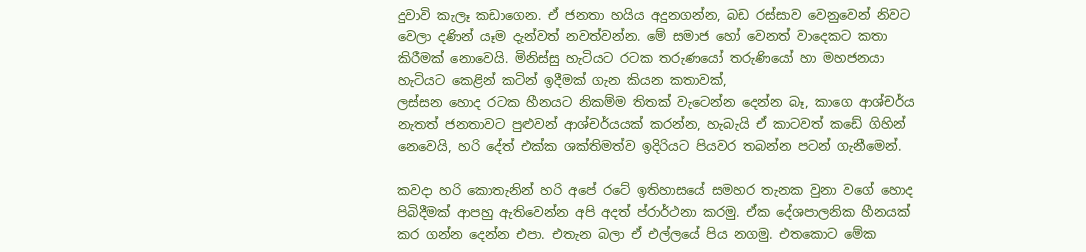දුවාවි කැලෑ කඩාගෙන. ඒ ජනතා හයිය අදුනගන්න, බඩ රස්සාව වෙනුවෙන් නිවට වෙලා දණින් යෑම දැන්වත් නවත්වන්න. මේ සමාජ හෝ වෙනත් වාදෙකට කතා කිරීමක් නොවෙයි. මිනිස්සු හැටියට රටක තරුණයෝ තරුණියෝ හා මහජනයා හැටියට කෙළින් කටින් ඉදීමක් ගැන කියන කතාවක්,
ලස්සන හොද රටක හීනයට නිකම්ම තිතක් වැටෙන්න දෙන්න බෑ, කාගෙ ආශ්චර්ය නැතත් ජනතාවට පුළුවන් ආශ්චර්යයක් කරන්න, හැබැයි ඒ කාටවත් කඩේ ගිහින් නෙවෙයි, හරි දේත් එක්ක ශක්තිමත්ව ඉදිරියට පියවර තබන්න පටන් ගැනීමෙන්.

කවදා හරි කොතැනින් හරි අපේ රටේ ඉතිහාසයේ සමහර තැනක වුනා වගේ හොද පිබිදීමක් ආපහු ඇතිවෙන්න අපි අදත් ප්රාර්ථනා කරමු. ඒක දේශපාලනික හීනයක් කර ගන්න දෙන්න එපා. එතැන බලා ඒ එල්ලයේ පිය නගමු. එතකොට මේක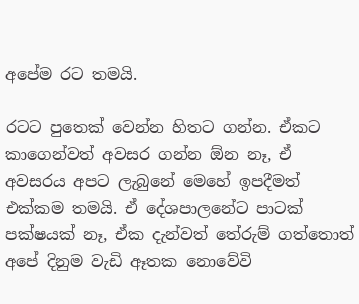අපේම රට තමයි.

රටට පුතෙක් වෙන්න හිතට ගන්න. ඒකට කාගෙන්වත් අවසර ගන්න ඕන නෑ, ඒ අවසරය අපට ලැබුනේ මෙහේ ඉපදීමත් එක්කම තමයි. ඒ දේශපාලනේට පාටක් පක්ෂයක් නෑ, ඒක දැන්වත් තේරුම් ගත්තොත් අපේ දිනුම වැඩි ඈතක නොවේවි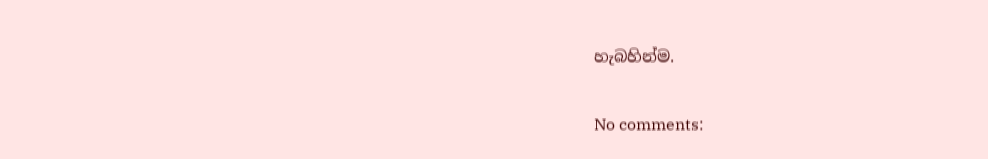හැබහින්ම.

No comments: